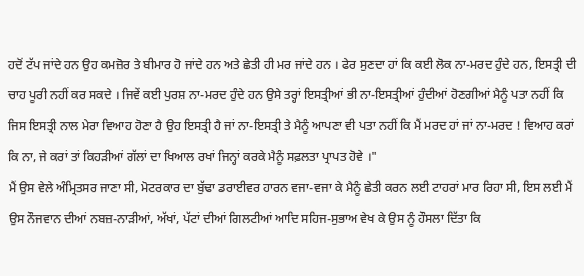ਹਦੋਂ ਟੱਪ ਜਾਂਦੇ ਹਨ ਉਹ ਕਮਜ਼ੋਰ ਤੇ ਬੀਮਾਰ ਹੋ ਜਾਂਦੇ ਹਨ ਅਤੇ ਛੇਤੀ ਹੀ ਮਰ ਜਾਂਦੇ ਹਨ । ਫੇਰ ਸੁਣਦਾ ਹਾਂ ਕਿ ਕਈ ਲੋਕ ਨਾ-ਮਰਦ ਹੁੰਦੇ ਹਨ, ਇਸਤ੍ਰੀ ਦੀ ਚਾਹ ਪੂਰੀ ਨਹੀਂ ਕਰ ਸਕਦੇ । ਜਿਵੇਂ ਕਈ ਪੁਰਸ਼ ਨਾ-ਮਰਦ ਹੁੰਦੇ ਹਨ ਉਸੇ ਤਰ੍ਹਾਂ ਇਸਤ੍ਰੀਆਂ ਭੀ ਨਾ-ਇਸਤ੍ਰੀਆਂ ਹੁੰਦੀਆਂ ਹੋਣਗੀਆਂ ਮੈਨੂੰ ਪਤਾ ਨਹੀਂ ਕਿ ਜਿਸ ਇਸਤ੍ਰੀ ਨਾਲ ਮੇਰਾ ਵਿਆਹ ਹੋਣਾ ਹੈ ਉਹ ਇਸਤ੍ਰੀ ਹੈ ਜਾਂ ਨਾ-ਇਸਤ੍ਰੀ ਤੇ ਮੈਨੂੰ ਆਪਣਾ ਵੀ ਪਤਾ ਨਹੀਂ ਕਿ ਮੈਂ ਮਰਦ ਹਾਂ ਜਾਂ ਨਾ-ਮਰਦ ! ਵਿਆਹ ਕਰਾਂ ਕਿ ਨਾ, ਜੇ ਕਰਾਂ ਤਾਂ ਕਿਹੜੀਆਂ ਗੱਲਾਂ ਦਾ ਖਿਆਲ ਰਖਾਂ ਜਿਨ੍ਹਾਂ ਕਰਕੇ ਮੈਨੂੰ ਸਫ਼ਲਤਾ ਪ੍ਰਾਪਤ ਹੋਵੇ ।"
ਮੈਂ ਉਸ ਵੇਲੇ ਅੰਮ੍ਰਿਤਸਰ ਜਾਣਾ ਸੀ, ਮੋਟਰਕਾਰ ਦਾ ਬੁੱਢਾ ਡਰਾਈਵਰ ਹਾਰਨ ਵਜਾ-ਵਜਾ ਕੇ ਮੈਨੂੰ ਛੇਤੀ ਕਰਨ ਲਈ ਟਾਹਰਾਂ ਮਾਰ ਰਿਹਾ ਸੀ, ਇਸ ਲਈ ਮੈਂ ਉਸ ਨੌਜਵਾਨ ਦੀਆਂ ਨਬਜ਼-ਨਾੜੀਆਂ, ਅੱਖਾਂ, ਪੱਟਾਂ ਦੀਆਂ ਗਿਲਟੀਆਂ ਆਦਿ ਸਹਿਜ-ਸੁਭਾਅ ਵੇਖ ਕੇ ਉਸ ਨੂੰ ਹੌਸਲਾ ਦਿੱਤਾ ਕਿ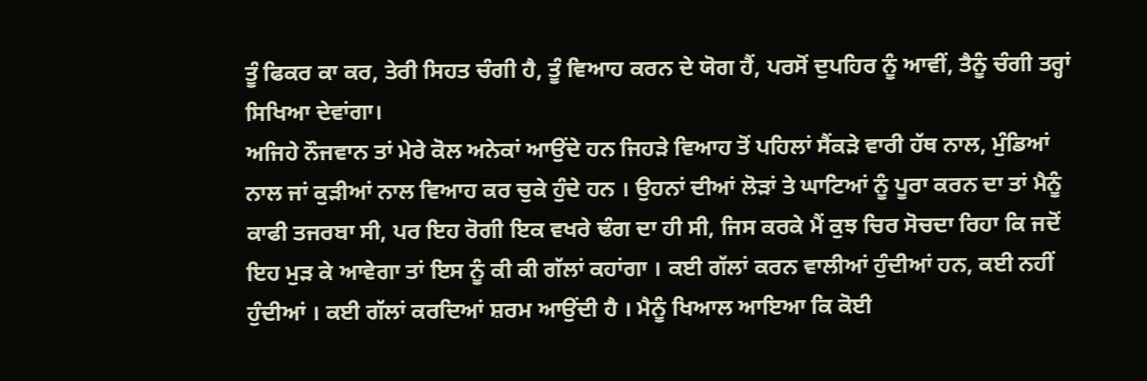ਤੂੰ ਫਿਕਰ ਕਾ ਕਰ, ਤੇਰੀ ਸਿਹਤ ਚੰਗੀ ਹੈ, ਤੂੰ ਵਿਆਹ ਕਰਨ ਦੇ ਯੋਗ ਹੈਂ, ਪਰਸੋਂ ਦੁਪਹਿਰ ਨੂੰ ਆਵੀਂ, ਤੈਨੂੰ ਚੰਗੀ ਤਰ੍ਹਾਂ ਸਿਖਿਆ ਦੇਵਾਂਗਾ।
ਅਜਿਹੇ ਨੌਜਵਾਨ ਤਾਂ ਮੇਰੇ ਕੋਲ ਅਨੇਕਾਂ ਆਉਂਦੇ ਹਨ ਜਿਹੜੇ ਵਿਆਹ ਤੋਂ ਪਹਿਲਾਂ ਸੈਂਕੜੇ ਵਾਰੀ ਹੱਥ ਨਾਲ, ਮੁੰਡਿਆਂ ਨਾਲ ਜਾਂ ਕੁੜੀਆਂ ਨਾਲ ਵਿਆਹ ਕਰ ਚੁਕੇ ਹੁੰਦੇ ਹਨ । ਉਹਨਾਂ ਦੀਆਂ ਲੋੜਾਂ ਤੇ ਘਾਟਿਆਂ ਨੂੰ ਪੂਰਾ ਕਰਨ ਦਾ ਤਾਂ ਮੈਨੂੰ ਕਾਫੀ ਤਜਰਬਾ ਸੀ, ਪਰ ਇਹ ਰੋਗੀ ਇਕ ਵਖਰੇ ਢੰਗ ਦਾ ਹੀ ਸੀ, ਜਿਸ ਕਰਕੇ ਮੈਂ ਕੁਝ ਚਿਰ ਸੋਚਦਾ ਰਿਹਾ ਕਿ ਜਦੋਂ ਇਹ ਮੁੜ ਕੇ ਆਵੇਗਾ ਤਾਂ ਇਸ ਨੂੰ ਕੀ ਕੀ ਗੱਲਾਂ ਕਹਾਂਗਾ । ਕਈ ਗੱਲਾਂ ਕਰਨ ਵਾਲੀਆਂ ਹੁੰਦੀਆਂ ਹਨ, ਕਈ ਨਹੀਂ ਹੁੰਦੀਆਂ । ਕਈ ਗੱਲਾਂ ਕਰਦਿਆਂ ਸ਼ਰਮ ਆਉਂਦੀ ਹੈ । ਮੈਨੂੰ ਖਿਆਲ ਆਇਆ ਕਿ ਕੋਈ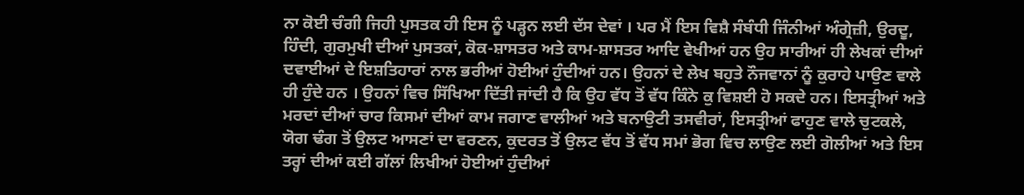ਨਾ ਕੋਈ ਚੰਗੀ ਜਿਹੀ ਪੁਸਤਕ ਹੀ ਇਸ ਨੂੰ ਪੜ੍ਹਨ ਲਈ ਦੱਸ ਦੇਵਾਂ । ਪਰ ਮੈਂ ਇਸ ਵਿਸ਼ੈ ਸੰਬੰਧੀ ਜਿੰਨੀਆਂ ਅੰਗ੍ਰੇਜ਼ੀ, ਉਰਦੂ, ਹਿੰਦੀ, ਗੁਰਮੁਖੀ ਦੀਆਂ ਪੁਸਤਕਾਂ, ਕੋਕ-ਸ਼ਾਸਤਰ ਅਤੇ ਕਾਮ-ਸ਼ਾਸਤਰ ਆਦਿ ਵੇਖੀਆਂ ਹਨ ਉਹ ਸਾਰੀਆਂ ਹੀ ਲੇਖਕਾਂ ਦੀਆਂ ਦਵਾਈਆਂ ਦੇ ਇਸ਼ਤਿਹਾਰਾਂ ਨਾਲ ਭਰੀਆਂ ਹੋਈਆਂ ਹੁੰਦੀਆਂ ਹਨ। ਉਹਨਾਂ ਦੇ ਲੇਖ ਬਹੁਤੇ ਨੌਜਵਾਨਾਂ ਨੂੰ ਕੁਰਾਹੇ ਪਾਉਣ ਵਾਲੇ
ਹੀ ਹੁੰਦੇ ਹਨ । ਉਹਨਾਂ ਵਿਚ ਸਿੱਖਿਆ ਦਿੱਤੀ ਜਾਂਦੀ ਹੈ ਕਿ ਉਹ ਵੱਧ ਤੋਂ ਵੱਧ ਕਿੰਨੇ ਕੁ ਵਿਸ਼ਈ ਹੋ ਸਕਦੇ ਹਨ। ਇਸਤ੍ਰੀਆਂ ਅਤੇ ਮਰਦਾਂ ਦੀਆਂ ਚਾਰ ਕਿਸਮਾਂ ਦੀਆਂ ਕਾਮ ਜਗਾਣ ਵਾਲੀਆਂ ਅਤੇ ਬਨਾਉਟੀ ਤਸਵੀਰਾਂ, ਇਸਤ੍ਰੀਆਂ ਫਾਹੁਣ ਵਾਲੇ ਚੁਟਕਲੇ, ਯੋਗ ਢੰਗ ਤੋਂ ਉਲਟ ਆਸਣਾਂ ਦਾ ਵਰਣਨ, ਕੁਦਰਤ ਤੋਂ ਉਲਟ ਵੱਧ ਤੋਂ ਵੱਧ ਸਮਾਂ ਭੋਗ ਵਿਚ ਲਾਉਣ ਲਈ ਗੋਲੀਆਂ ਅਤੇ ਇਸ ਤਰ੍ਹਾਂ ਦੀਆਂ ਕਈ ਗੱਲਾਂ ਲਿਖੀਆਂ ਹੋਈਆਂ ਹੁੰਦੀਆਂ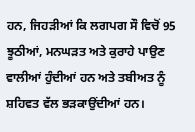ਹਨ, ਜਿਹੜੀਆਂ ਕਿ ਲਗਪਗ ਸੌ ਵਿਚੋਂ 95 ਝੂਠੀਆਂ, ਮਨਘੜਤ ਅਤੇ ਕੁਰਾਹੇ ਪਾਉਣ ਵਾਲੀਆਂ ਹੁੰਦੀਆਂ ਹਨ ਅਤੇ ਤਬੀਅਤ ਨੂੰ ਸ਼ਹਿਵਤ ਵੱਲ ਭੜਕਾਉਂਦੀਆਂ ਹਨ।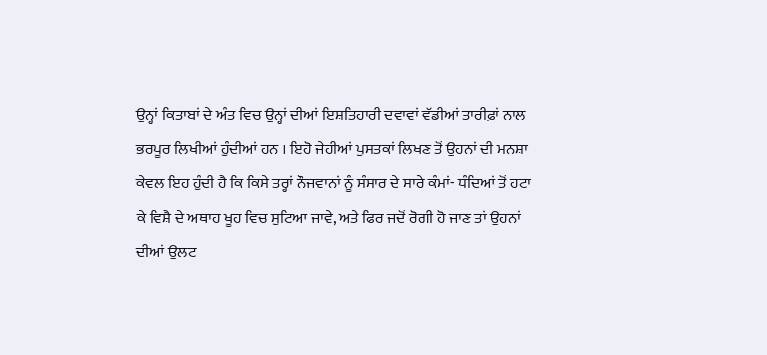ਉਨ੍ਹਾਂ ਕਿਤਾਬਾਂ ਦੇ ਅੰਤ ਵਿਚ ਉਨ੍ਹਾਂ ਦੀਆਂ ਇਸ਼ਤਿਹਾਰੀ ਦਵਾਵਾਂ ਵੱਡੀਆਂ ਤਾਰੀਫ਼ਾਂ ਨਾਲ ਭਰਪੂਰ ਲਿਖੀਆਂ ਹੁੰਦੀਆਂ ਹਨ । ਇਹੋ ਜੇਹੀਆਂ ਪੁਸਤਕਾਂ ਲਿਖਣ ਤੋਂ ਉਹਨਾਂ ਦੀ ਮਨਸ਼ਾ ਕੇਵਲ ਇਹ ਹੁੰਦੀ ਹੈ ਕਿ ਕਿਸੇ ਤਰ੍ਹਾਂ ਨੌਜਵਾਨਾਂ ਨੂੰ ਸੰਸਾਰ ਦੇ ਸਾਰੇ ਕੰਮਾਂ- ਧੰਦਿਆਂ ਤੋਂ ਹਟਾ ਕੇ ਵਿਸ਼ੈ ਦੇ ਅਥਾਹ ਖੂਹ ਵਿਚ ਸੁਟਿਆ ਜਾਵੇ, ਅਤੇ ਫਿਰ ਜਦੋਂ ਰੋਗੀ ਹੋ ਜਾਣ ਤਾਂ ਉਹਨਾਂ ਦੀਆਂ ਉਲਟ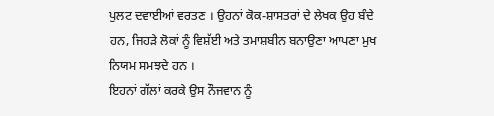ਪੁਲਟ ਦਵਾਈਆਂ ਵਰਤਣ । ਉਹਨਾਂ ਕੋਕ-ਸ਼ਾਸਤਰਾਂ ਦੇ ਲੇਖਕ ਉਹ ਬੰਦੇ ਹਨ, ਜਿਹੜੇ ਲੋਕਾਂ ਨੂੰ ਵਿਸ਼ੱਈ ਅਤੇ ਤਮਾਸ਼ਬੀਨ ਬਨਾਉਣਾ ਆਪਣਾ ਮੁਖ ਨਿਯਮ ਸਮਝਦੇ ਹਨ ।
ਇਹਨਾਂ ਗੱਲਾਂ ਕਰਕੇ ਉਸ ਨੌਜਵਾਨ ਨੂੰ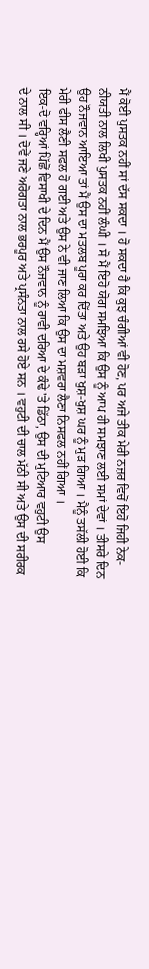ਮੈਂ ਕੋਈ ਪੁਸਤਕ ਨਹੀਂ ਸਾਂ ਦੱਸ ਸਕਦਾ । ਹੋ ਸਕਦਾ ਹੈ ਕਿ ਕੁਝ ਚੰਗੀਆਂ ਵੀ ਹੋਣ, ਪਰ ਅਜੇ ਤੀਕ ਮੇਰੀ ਨਜ਼ਰ ਵਿਚੋਂ ਇਹੋ ਜਿਹੀ ਨੇਕ-ਨੀਯਤੀ ਨਾਲ ਲਿਖੀ ਪੁਸਤਕ ਨਹੀਂ ਲੰਘੀ । ਸੋ ਮੈਂ ਇਹੋ ਯੋਗ ਸਮਝਿਆ ਕਿ ਉਸ ਨੂੰ ਆਪ ਹੀ ਸਮਝਾਣ ਲਈ ਸਮਾਂ ਦੇਵਾਂ । ਤੀਸਰੇ ਦਿਨ ਉਹ ਨੌਜਵਾਨ ਆਇਆ ਤਾਂ ਮੈਂ ਉਸ ਦਾ ਮਤਲਬ ਪੂਰਾ ਕਰ ਦਿੱਤਾ ਅਤੇ ਉਹ ਬੜਾ ਖੁਸ਼-ਖੁਸ਼ ਘਰ ਨੂੰ ਮੁੜ ਗਿਆ । ਮੈਨੂੰ ਤਸੱਲੀ ਹੋਈ ਕਿ ਮੇਰੀ ਫੀਸ ਲੈਣੀ ਸਫਲ ਹੋ ਗਈ ਅਤੇ ਉਸ ਨੇ ਵੀ ਜਾਣ ਲਿਆ ਕਿ ਉਸ ਦਾ ਮਸ਼ਵਰਾ ਲੈਣਾ ਨਿਸਫਲ ਨਹੀਂ ਗਿਆ ।
ਇਕ-ਦੋ ਵਰ੍ਹਿਆਂ ਪਿੱਛੋਂ ਵਿਸਾਖੀ ਦੇ ਦਿਨ ਮੈਂ ਉਸ ਨੌਜਵਾਨ ਨੂੰ ਰਾਵੀ ਦਰਿਆ ਦੇ ਕੰਢੇ 'ਤੇ ਡਿੱਠਾ, ਉਸ ਦੀ ਮੁਟਿਆਰ ਵਹੁਟੀ ਉਸ
ਦੇ ਨਾਲ ਸੀ । ਦੋਵੇਂ ਜਣੇ ਅਰੋਗਤਾ ਨਾਲ ਭਰਪੂਰ ਅਤੇ ਪ੍ਰਸੰਨਤਾ ਨਾਲ ਰਸੇ ਹੋਏ ਸਨ । ਵਹੁਟੀ ਦੀ ਚਾਲ ਮੱਠੀ ਸੀ ਅਤੇ ਉਸ ਦੀ ਸਰੀਰਕ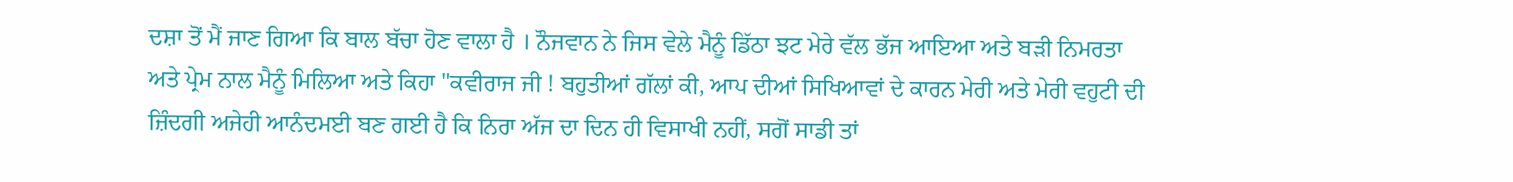ਦਸ਼ਾ ਤੋਂ ਮੈਂ ਜਾਣ ਗਿਆ ਕਿ ਬਾਲ ਬੱਚਾ ਹੋਣ ਵਾਲਾ ਹੈ । ਨੌਜਵਾਨ ਨੇ ਜਿਸ ਵੇਲੇ ਮੈਨੂੰ ਡਿੱਠਾ ਝਟ ਮੇਰੇ ਵੱਲ ਭੱਜ ਆਇਆ ਅਤੇ ਬੜੀ ਨਿਮਰਤਾ ਅਤੇ ਪ੍ਰੇਮ ਨਾਲ ਮੈਨੂੰ ਮਿਲਿਆ ਅਤੇ ਕਿਹਾ "ਕਵੀਰਾਜ ਜੀ ! ਬਹੁਤੀਆਂ ਗੱਲਾਂ ਕੀ, ਆਪ ਦੀਆਂ ਸਿਖਿਆਵਾਂ ਦੇ ਕਾਰਨ ਮੇਰੀ ਅਤੇ ਮੇਰੀ ਵਹੁਟੀ ਦੀ ਜ਼ਿੰਦਗੀ ਅਜੇਹੀ ਆਨੰਦਮਈ ਬਣ ਗਈ ਹੈ ਕਿ ਨਿਰਾ ਅੱਜ ਦਾ ਦਿਨ ਹੀ ਵਿਸਾਖੀ ਨਹੀਂ, ਸਗੋਂ ਸਾਡੀ ਤਾਂ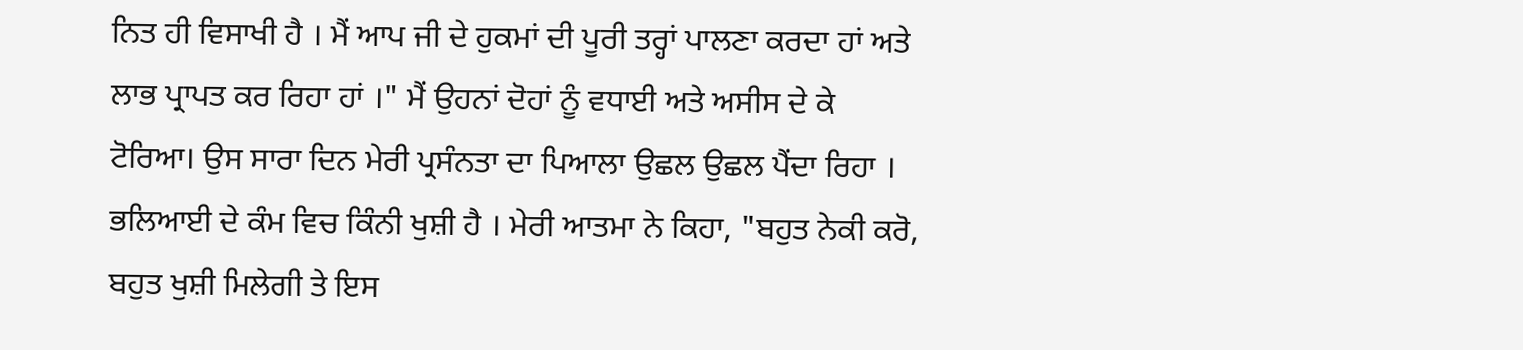ਨਿਤ ਹੀ ਵਿਸਾਖੀ ਹੈ । ਮੈਂ ਆਪ ਜੀ ਦੇ ਹੁਕਮਾਂ ਦੀ ਪੂਰੀ ਤਰ੍ਹਾਂ ਪਾਲਣਾ ਕਰਦਾ ਹਾਂ ਅਤੇ ਲਾਭ ਪ੍ਰਾਪਤ ਕਰ ਰਿਹਾ ਹਾਂ ।" ਮੈਂ ਉਹਨਾਂ ਦੋਹਾਂ ਨੂੰ ਵਧਾਈ ਅਤੇ ਅਸੀਸ ਦੇ ਕੇ ਟੋਰਿਆ। ਉਸ ਸਾਰਾ ਦਿਨ ਮੇਰੀ ਪ੍ਰਸੰਨਤਾ ਦਾ ਪਿਆਲਾ ਉਛਲ ਉਛਲ ਪੈਂਦਾ ਰਿਹਾ । ਭਲਿਆਈ ਦੇ ਕੰਮ ਵਿਚ ਕਿੰਨੀ ਖੁਸ਼ੀ ਹੈ । ਮੇਰੀ ਆਤਮਾ ਨੇ ਕਿਹਾ, "ਬਹੁਤ ਨੇਕੀ ਕਰੋ, ਬਹੁਤ ਖੁਸ਼ੀ ਮਿਲੇਗੀ ਤੇ ਇਸ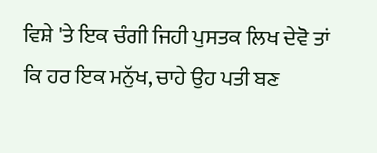ਵਿਸ਼ੇ 'ਤੇ ਇਕ ਚੰਗੀ ਜਿਹੀ ਪੁਸਤਕ ਲਿਖ ਦੇਵੋ ਤਾਂ ਕਿ ਹਰ ਇਕ ਮਨੁੱਖ, ਚਾਹੇ ਉਹ ਪਤੀ ਬਣ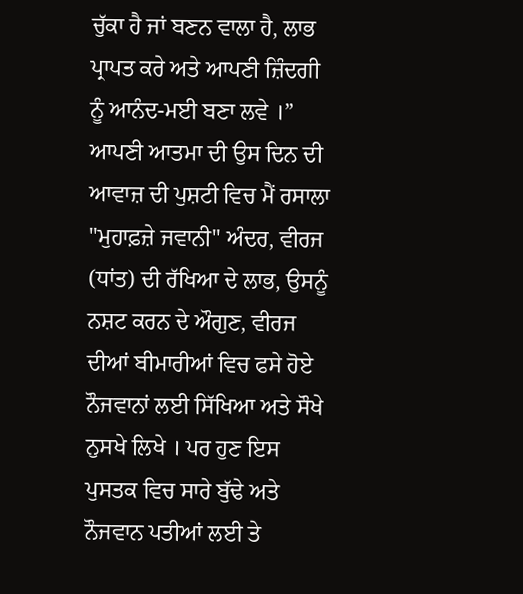ਚੁੱਕਾ ਹੈ ਜਾਂ ਬਣਨ ਵਾਲਾ ਹੈ, ਲਾਭ ਪ੍ਰਾਪਤ ਕਰੇ ਅਤੇ ਆਪਣੀ ਜ਼ਿੰਦਗੀ ਨੂੰ ਆਨੰਦ-ਮਈ ਬਣਾ ਲਵੇ ।”
ਆਪਣੀ ਆਤਮਾ ਦੀ ਉਸ ਦਿਨ ਦੀ ਆਵਾਜ਼ ਦੀ ਪੁਸ਼ਟੀ ਵਿਚ ਮੈਂ ਰਸਾਲਾ "ਮੁਹਾਫ਼ਜ਼ੇ ਜਵਾਨੀ" ਅੰਦਰ, ਵੀਰਜ (ਧਾਂਤ) ਦੀ ਰੱਖਿਆ ਦੇ ਲਾਭ, ਉਸਨੂੰ ਨਸ਼ਟ ਕਰਨ ਦੇ ਔਗੁਣ, ਵੀਰਜ ਦੀਆਂ ਬੀਮਾਰੀਆਂ ਵਿਚ ਫਸੇ ਹੋਏ ਨੌਜਵਾਨਾਂ ਲਈ ਸਿੱਖਿਆ ਅਤੇ ਸੌਖੇ ਨੁਸਖੇ ਲਿਖੇ । ਪਰ ਹੁਣ ਇਸ ਪੁਸਤਕ ਵਿਚ ਸਾਰੇ ਬੁੱਢੇ ਅਤੇ ਨੌਜਵਾਨ ਪਤੀਆਂ ਲਈ ਤੇ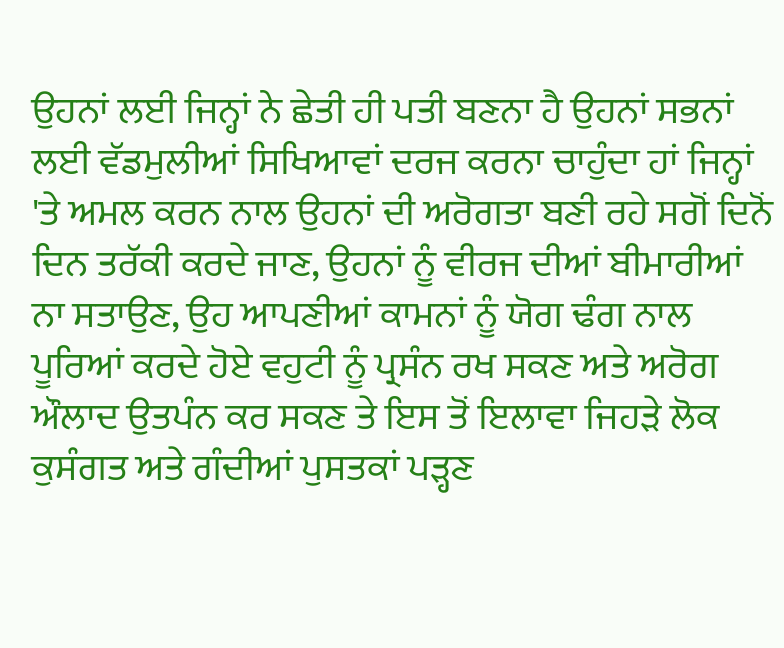ਉਹਨਾਂ ਲਈ ਜਿਨ੍ਹਾਂ ਨੇ ਛੇਤੀ ਹੀ ਪਤੀ ਬਣਨਾ ਹੈ ਉਹਨਾਂ ਸਭਨਾਂ ਲਈ ਵੱਡਮੁਲੀਆਂ ਸਿਖਿਆਵਾਂ ਦਰਜ ਕਰਨਾ ਚਾਹੁੰਦਾ ਹਾਂ ਜਿਨ੍ਹਾਂ 'ਤੇ ਅਮਲ ਕਰਨ ਨਾਲ ਉਹਨਾਂ ਦੀ ਅਰੋਗਤਾ ਬਣੀ ਰਹੇ ਸਗੋਂ ਦਿਨੋਂ ਦਿਨ ਤਰੱਕੀ ਕਰਦੇ ਜਾਣ, ਉਹਨਾਂ ਨੂੰ ਵੀਰਜ ਦੀਆਂ ਬੀਮਾਰੀਆਂ ਨਾ ਸਤਾਉਣ, ਉਹ ਆਪਣੀਆਂ ਕਾਮਨਾਂ ਨੂੰ ਯੋਗ ਢੰਗ ਨਾਲ ਪੂਰਿਆਂ ਕਰਦੇ ਹੋਏ ਵਹੁਟੀ ਨੂੰ ਪ੍ਰਸੰਨ ਰਖ ਸਕਣ ਅਤੇ ਅਰੋਗ ਔਲਾਦ ਉਤਪੰਨ ਕਰ ਸਕਣ ਤੇ ਇਸ ਤੋਂ ਇਲਾਵਾ ਜਿਹੜੇ ਲੋਕ ਕੁਸੰਗਤ ਅਤੇ ਗੰਦੀਆਂ ਪੁਸਤਕਾਂ ਪੜ੍ਹਣ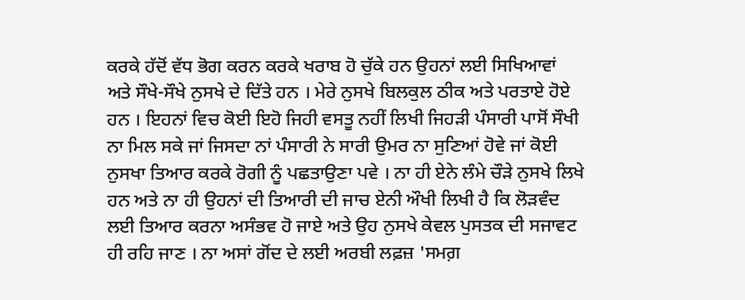ਕਰਕੇ ਹੱਦੋਂ ਵੱਧ ਭੋਗ ਕਰਨ ਕਰਕੇ ਖਰਾਬ ਹੋ ਚੁੱਕੇ ਹਨ ਉਹਨਾਂ ਲਈ ਸਿਖਿਆਵਾਂ
ਅਤੇ ਸੌਖੇ-ਸੌਖੇ ਨੁਸਖੇ ਦੇ ਦਿੱਤੇ ਹਨ । ਮੇਰੇ ਨੁਸਖੇ ਬਿਲਕੁਲ ਠੀਕ ਅਤੇ ਪਰਤਾਏ ਹੋਏ ਹਨ । ਇਹਨਾਂ ਵਿਚ ਕੋਈ ਇਹੋ ਜਿਹੀ ਵਸਤੂ ਨਹੀਂ ਲਿਖੀ ਜਿਹੜੀ ਪੰਸਾਰੀ ਪਾਸੋਂ ਸੌਖੀ ਨਾ ਮਿਲ ਸਕੇ ਜਾਂ ਜਿਸਦਾ ਨਾਂ ਪੰਸਾਰੀ ਨੇ ਸਾਰੀ ਉਮਰ ਨਾ ਸੁਣਿਆਂ ਹੋਵੇ ਜਾਂ ਕੋਈ ਨੁਸਖਾ ਤਿਆਰ ਕਰਕੇ ਰੋਗੀ ਨੂੰ ਪਛਤਾਉਣਾ ਪਵੇ । ਨਾ ਹੀ ਏਨੇ ਲੰਮੇ ਚੌੜੇ ਨੁਸਖੇ ਲਿਖੇ ਹਨ ਅਤੇ ਨਾ ਹੀ ਉਹਨਾਂ ਦੀ ਤਿਆਰੀ ਦੀ ਜਾਚ ਏਨੀ ਔਖੀ ਲਿਖੀ ਹੈ ਕਿ ਲੋੜਵੰਦ ਲਈ ਤਿਆਰ ਕਰਨਾ ਅਸੰਭਵ ਹੋ ਜਾਏ ਅਤੇ ਉਹ ਨੁਸਖੇ ਕੇਵਲ ਪੁਸਤਕ ਦੀ ਸਜਾਵਟ ਹੀ ਰਹਿ ਜਾਣ । ਨਾ ਅਸਾਂ ਗੋਂਦ ਦੇ ਲਈ ਅਰਬੀ ਲਫ਼ਜ਼ 'ਸਮਗ਼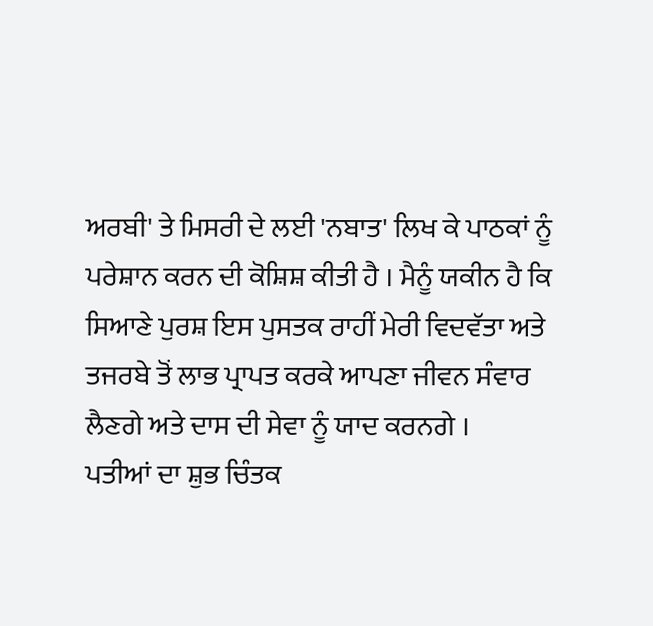ਅਰਬੀ' ਤੇ ਮਿਸਰੀ ਦੇ ਲਈ 'ਨਬਾਤ' ਲਿਖ ਕੇ ਪਾਠਕਾਂ ਨੂੰ ਪਰੇਸ਼ਾਨ ਕਰਨ ਦੀ ਕੋਸ਼ਿਸ਼ ਕੀਤੀ ਹੈ । ਮੈਨੂੰ ਯਕੀਨ ਹੈ ਕਿ ਸਿਆਣੇ ਪੁਰਸ਼ ਇਸ ਪੁਸਤਕ ਰਾਹੀਂ ਮੇਰੀ ਵਿਦਵੱਤਾ ਅਤੇ ਤਜਰਬੇ ਤੋਂ ਲਾਭ ਪ੍ਰਾਪਤ ਕਰਕੇ ਆਪਣਾ ਜੀਵਨ ਸੰਵਾਰ ਲੈਣਗੇ ਅਤੇ ਦਾਸ ਦੀ ਸੇਵਾ ਨੂੰ ਯਾਦ ਕਰਨਗੇ ।
ਪਤੀਆਂ ਦਾ ਸ਼ੁਭ ਚਿੰਤਕ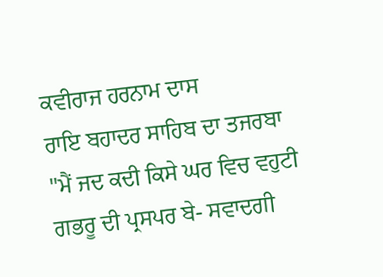ਕਵੀਰਾਜ ਹਰਨਾਮ ਦਾਸ
ਰਾਇ ਬਹਾਦਰ ਸਾਹਿਬ ਦਾ ਤਜਰਬਾ
"ਮੈਂ ਜਦ ਕਦੀ ਕਿਸੇ ਘਰ ਵਿਚ ਵਹੁਟੀ ਗਭਰੂ ਦੀ ਪ੍ਰਸਪਰ ਬੇ- ਸਵਾਦਗੀ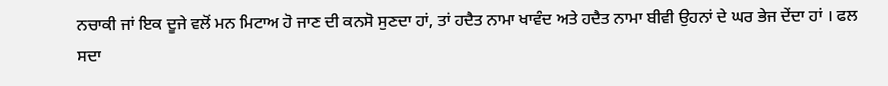ਨਚਾਕੀ ਜਾਂ ਇਕ ਦੂਜੇ ਵਲੋਂ ਮਨ ਮਿਟਾਅ ਹੋ ਜਾਣ ਦੀ ਕਨਸੋ ਸੁਣਦਾ ਹਾਂ, ਤਾਂ ਹਦੈਤ ਨਾਮਾ ਖਾਵੰਦ ਅਤੇ ਹਦੈਤ ਨਾਮਾ ਬੀਵੀ ਉਹਨਾਂ ਦੇ ਘਰ ਭੇਜ ਦੇਂਦਾ ਹਾਂ । ਫਲ ਸਦਾ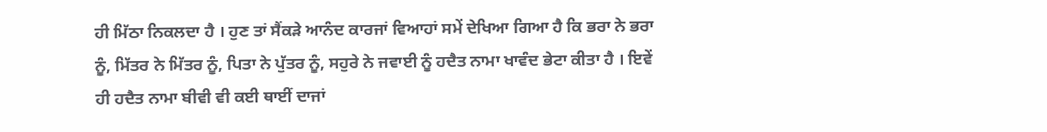ਹੀ ਮਿੱਠਾ ਨਿਕਲਦਾ ਹੈ । ਹੁਣ ਤਾਂ ਸੈਂਕੜੇ ਆਨੰਦ ਕਾਰਜਾਂ ਵਿਆਹਾਂ ਸਮੇਂ ਦੇਖਿਆ ਗਿਆ ਹੈ ਕਿ ਭਰਾ ਨੇ ਭਰਾ ਨੂੰ, ਮਿੱਤਰ ਨੇ ਮਿੱਤਰ ਨੂੰ, ਪਿਤਾ ਨੇ ਪੁੱਤਰ ਨੂੰ, ਸਹੁਰੇ ਨੇ ਜਵਾਈ ਨੂੰ ਹਦੈਤ ਨਾਮਾ ਖਾਵੰਦ ਭੇਟਾ ਕੀਤਾ ਹੈ । ਇਵੇਂ ਹੀ ਹਦੈਤ ਨਾਮਾ ਬੀਵੀ ਵੀ ਕਈ ਥਾਈਂ ਦਾਜਾਂ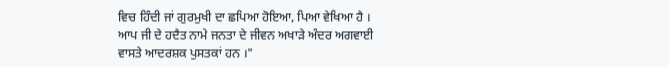ਵਿਚ ਹਿੰਦੀ ਜਾਂ ਗੁਰਮੁਖੀ ਦਾ ਛਪਿਆ ਹੋਇਆ, ਪਿਆ ਵੇਖਿਆ ਹੈ । ਆਪ ਜੀ ਦੇ ਹਦੈਤ ਨਾਮੇ ਜਨਤਾ ਦੇ ਜੀਵਨ ਅਖਾੜੇ ਅੰਦਰ ਅਗਵਾਈ ਵਾਸਤੇ ਆਦਰਸ਼ਕ ਪੁਸਤਕਾਂ ਹਨ ।"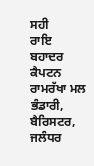ਸਹੀ
ਰਾਇ ਬਹਾਦਰ ਕੈਪਟਨ ਰਾਮਰੱਖਾ ਮਲ ਭੰਡਾਰੀ,
ਬੈਰਿਸਟਰ,
ਜਲੰਧਰ